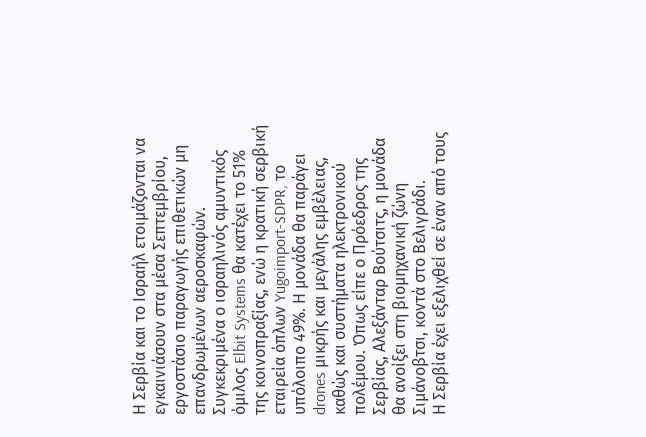Η Σερβία και το Ισραήλ ετοιμάζονται να εγκαινιάσουν στα μέσα Σεπτεμβρίου, εργοστάσιο παραγωγής επιθετικών μη επανδρωμένων αεροσκαφών. Συγκεκριμένα ο ισραηλινός αμυντικός όμιλος Elbit Systems θα κατέχει το 51% της κοινοπραξίας, ενώ η κρατική σερβική εταιρεία όπλων Yugoimport-SDPR, το υπόλοιπο 49%. Η μονάδα θα παράγει drones μικρής και μεγάλης εμβέλειας, καθώς και συστήματα ηλεκτρονικού πολέμου. Όπως είπε ο Πρόεδρος της Σερβίας, Αλεξάνταρ Βούτσιτς, η μονάδα θα ανοίξει στη βιομηχανική ζώνη Σιμάνοβτσι, κοντά στο Βελιγράδι.
Η Σερβία έχει εξελιχθεί σε έναν από τους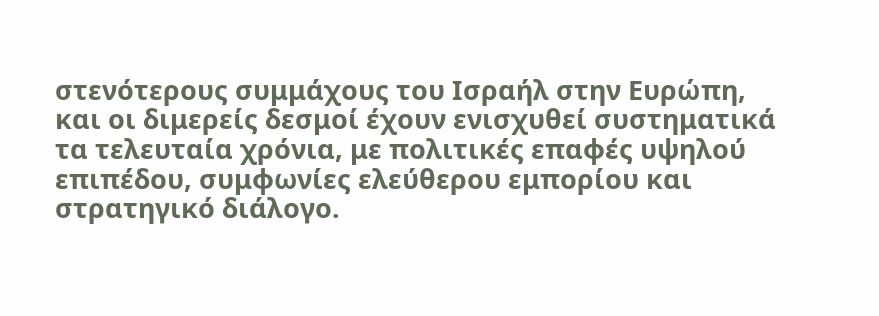στενότερους συμμάχους του Ισραήλ στην Ευρώπη, και οι διμερείς δεσμοί έχουν ενισχυθεί συστηματικά τα τελευταία χρόνια, με πολιτικές επαφές υψηλού επιπέδου, συμφωνίες ελεύθερου εμπορίου και στρατηγικό διάλογο.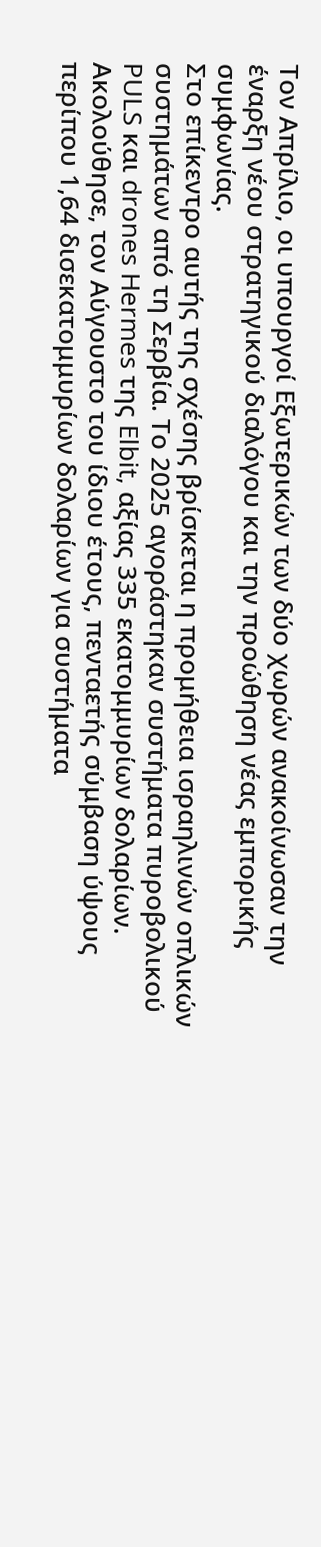Τον Απρίλιο, οι υπουργοί Εξωτερικών των δύο χωρών ανακοίνωσαν την έναρξη νέου στρατηγικού διαλόγου και την προώθηση νέας εμπορικής συμφωνίας.
Στο επίκεντρο αυτής της σχέσης βρίσκεται η προμήθεια ισραηλινών οπλικών συστημάτων από τη Σερβία. Το 2025 αγοράστηκαν συστήματα πυροβολικού PULS και drones Hermes της Elbit, αξίας 335 εκατομμυρίων δολαρίων. Ακολούθησε, τον Αύγουστο του ίδιου έτους, πενταετής σύμβαση ύψους περίπου 1,64 δισεκατομμυρίων δολαρίων για συστήματα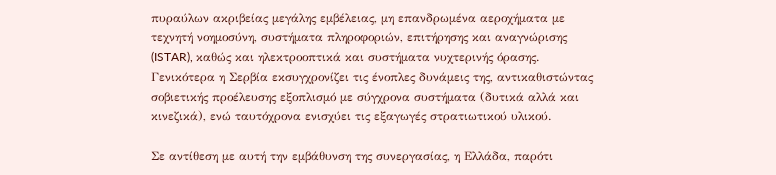πυραύλων ακριβείας μεγάλης εμβέλειας, μη επανδρωμένα αεροχήματα με τεχνητή νοημοσύνη, συστήματα πληροφοριών, επιτήρησης και αναγνώρισης (ISTAR), καθώς και ηλεκτροοπτικά και συστήματα νυχτερινής όρασης. Γενικότερα η Σερβία εκσυγχρονίζει τις ένοπλες δυνάμεις της, αντικαθιστώντας σοβιετικής προέλευσης εξοπλισμό με σύγχρονα συστήματα (δυτικά αλλά και κινεζικά), ενώ ταυτόχρονα ενισχύει τις εξαγωγές στρατιωτικού υλικού.

Σε αντίθεση με αυτή την εμβάθυνση της συνεργασίας, η Ελλάδα, παρότι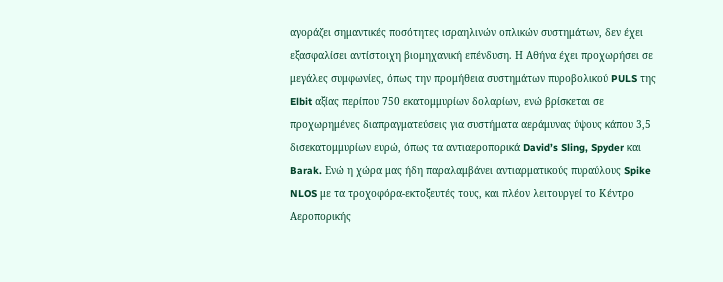αγοράζει σημαντικές ποσότητες ισραηλινών οπλικών συστημάτων, δεν έχει εξασφαλίσει αντίστοιχη βιομηχανική επένδυση. Η Αθήνα έχει προχωρήσει σε μεγάλες συμφωνίες, όπως την προμήθεια συστημάτων πυροβολικού PULS της Elbit αξίας περίπου 750 εκατομμυρίων δολαρίων, ενώ βρίσκεται σε προχωρημένες διαπραγματεύσεις για συστήματα αεράμυνας ύψους κάπου 3,5 δισεκατομμυρίων ευρώ, όπως τα αντιαεροπορικά David’s Sling, Spyder και Barak. Ενώ η χώρα μας ήδη παραλαμβάνει αντιαρματικούς πυραύλους Spike NLOS με τα τροχοφόρα-εκτοξευτές τους, και πλέον λειτουργεί το Κέντρο Αεροπορικής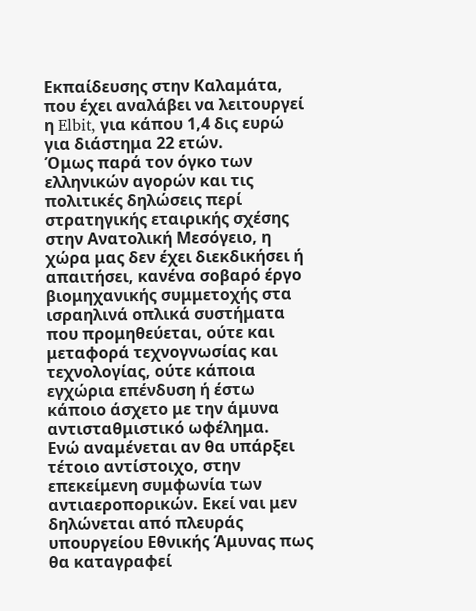Εκπαίδευσης στην Καλαμάτα, που έχει αναλάβει να λειτουργεί η Elbit, για κάπου 1,4 δις ευρώ για διάστημα 22 ετών.
Όμως παρά τον όγκο των ελληνικών αγορών και τις πολιτικές δηλώσεις περί στρατηγικής εταιρικής σχέσης στην Ανατολική Μεσόγειο, η χώρα μας δεν έχει διεκδικήσει ή απαιτήσει, κανένα σοβαρό έργο βιομηχανικής συμμετοχής στα ισραηλινά οπλικά συστήματα που προμηθεύεται, ούτε και μεταφορά τεχνογνωσίας και τεχνολογίας, ούτε κάποια εγχώρια επένδυση ή έστω κάποιο άσχετο με την άμυνα αντισταθμιστικό ωφέλημα.
Ενώ αναμένεται αν θα υπάρξει τέτοιο αντίστοιχο, στην επεκείμενη συμφωνία των αντιαεροπορικών. Εκεί ναι μεν δηλώνεται από πλευράς υπουργείου Εθνικής Άμυνας πως θα καταγραφεί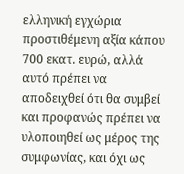ελληνική εγχώρια προστιθέμενη αξία κάπου 700 εκατ. ευρώ, αλλά αυτό πρέπει να αποδειχθεί ότι θα συμβεί και προφανώς πρέπει να υλοποιηθεί ως μέρος της συμφωνίας, και όχι ως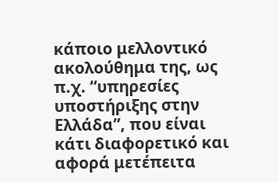κάποιο μελλοντικό ακολούθημα της, ως π.χ. “υπηρεσίες υποστήριξης στην Ελλάδα”, που είναι κάτι διαφορετικό και αφορά μετέπειτα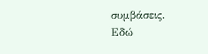συμβάσεις.
Εδώ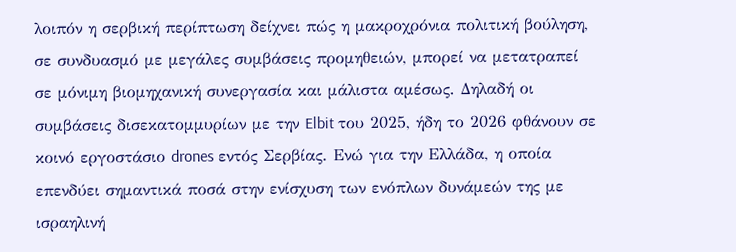λοιπόν η σερβική περίπτωση δείχνει πώς η μακροχρόνια πολιτική βούληση, σε συνδυασμό με μεγάλες συμβάσεις προμηθειών, μπορεί να μετατραπεί σε μόνιμη βιομηχανική συνεργασία και μάλιστα αμέσως. Δηλαδή οι συμβάσεις δισεκατομμυρίων με την Elbit του 2025, ήδη το 2026 φθάνουν σε κοινό εργοστάσιο drones εντός Σερβίας. Ενώ για την Ελλάδα, η οποία επενδύει σημαντικά ποσά στην ενίσχυση των ενόπλων δυνάμεών της με ισραηλινή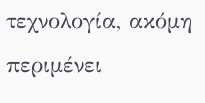τεχνολογία, ακόμη περιμένει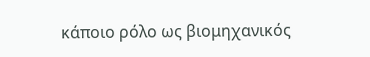κάποιο ρόλο ως βιομηχανικός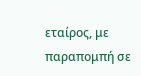εταίρος, με παραπομπή σε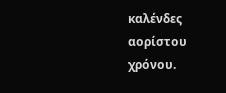καλένδες αορίστου χρόνου.